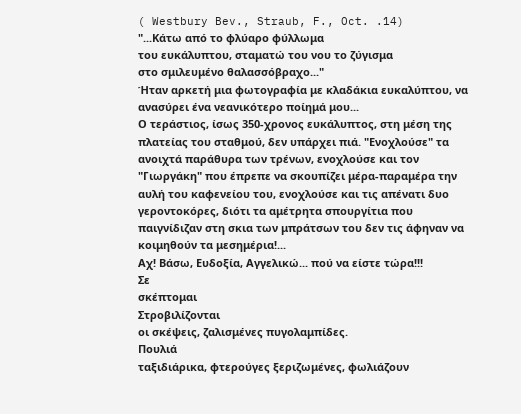( Westbury Bev., Straub, F., Oct. .14)
"...Κάτω από το φλύαρο φύλλωμα
τoυ ευκάλυπτου, σταματώ του νου το ζύγισμα
στο σμιλευμένο θαλασσόβραχο..."
Ήταν αρκετή μια φωτογραφία με κλαδάκια ευκαλύπτου, να ανασύρει ένα νεανικότερο ποίημά μου...
Ο τεράστιος, ίσως 350-χρονος ευκάλυπτος, στη μέση της πλατείας του σταθμού, δεν υπάρχει πιά. "Ενοχλούσε" τα ανοιχτά παράθυρα των τρένων, ενοχλούσε και τον "Γιωργάκη" που έπρεπε να σκουπίζει μέρα-παραμέρα την αυλή του καφενείου του, ενοχλούσε και τις απένατι δυο γεροντοκόρες, διότι τα αμέτρητα σπουργίτια που παιγνίδιζαν στη σκια των μπράτσων του δεν τις άφηναν να κοιμηθούν τα μεσημέρια!...
Αχ! Βάσω, Ευδοξία, Αγγελικώ... πού να είστε τώρα!!!
Σε
σκέπτομαι
Στροβιλίζονται
οι σκέψεις, ζαλισμένες πυγολαμπίδες.
Πουλιά
ταξιδιάρικα, φτερούγες ξεριζωμένες, φωλιάζουν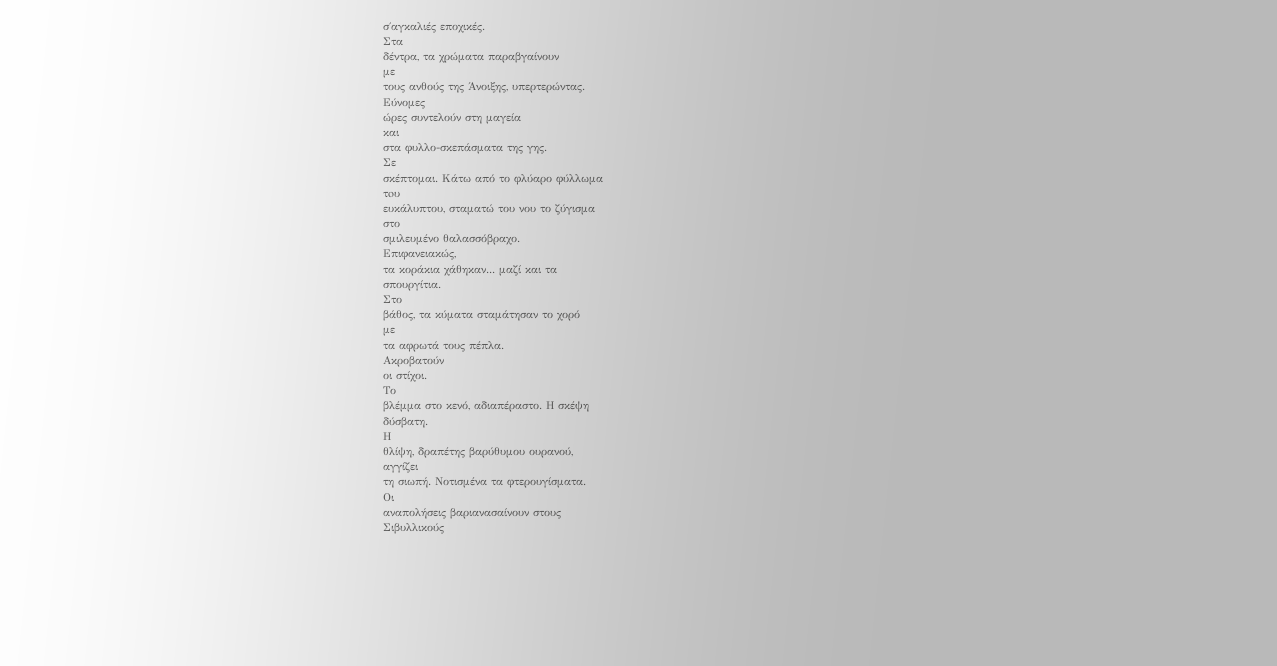σ΄αγκαλιές εποχικές.
Στα
δέντρα, τα χρώματα παραβγαίνουν
με
τους ανθούς της Άνοιξης, υπερτερώντας.
Εύνομες
ώρες συντελούν στη μαγεία
και
στα φυλλο-σκεπάσματα της γης.
Σε
σκέπτομαι. Κάτω από το φλύαρο φύλλωμα
τoυ
ευκάλυπτου, σταματώ του νου το ζύγισμα
στο
σμιλευμένο θαλασσόβραχο.
Επιφανειακώς,
τα κοράκια χάθηκαν... μαζί και τα
σπουργίτια.
Στο
βάθος, τα κύματα σταμάτησαν το χορό
με
τα αφρωτά τους πέπλα.
Ακροβατούν
οι στίχοι.
Το
βλέμμα στο κενό, αδιαπέραστο. Η σκέψη
δύσβατη.
Η
θλίψη, δραπέτης βαρύθυμου ουρανού,
αγγίζει
τη σιωπή. Νοτισμένα τα φτερουγίσματα.
Οι
αναπολήσεις βαριανασαίνουν στους
Σιβυλλικούς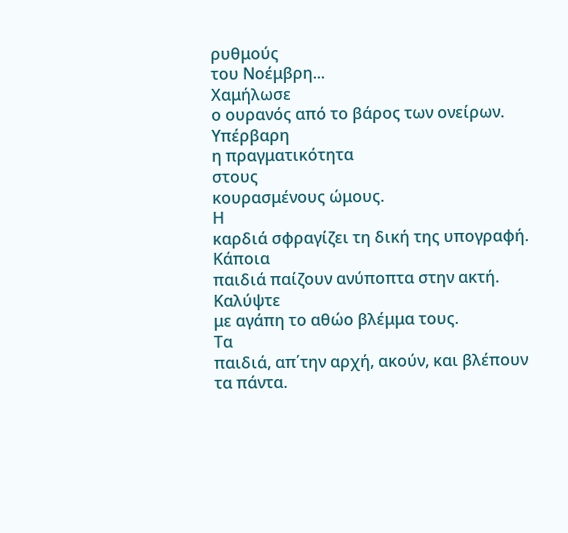ρυθμούς
του Νοέμβρη...
Χαμήλωσε
ο ουρανός από το βάρος των ονείρων.
Υπέρβαρη
η πραγματικότητα
στους
κουρασμένους ώμους.
Η
καρδιά σφραγίζει τη δική της υπογραφή.
Κάποια
παιδιά παίζουν ανύποπτα στην ακτή.
Καλύψτε
με αγάπη το αθώο βλέμμα τους.
Τα
παιδιά, απ΄την αρχή, ακούν, και βλέπουν
τα πάντα.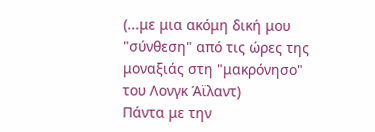(...με μια ακόμη δική μου "σύνθεση" από τις ώρες της μοναξιάς στη "μακρόνησο" του Λονγκ Άϊλαντ)
Πάντα με την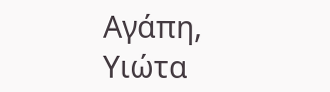Αγάπη,
Υιώτα